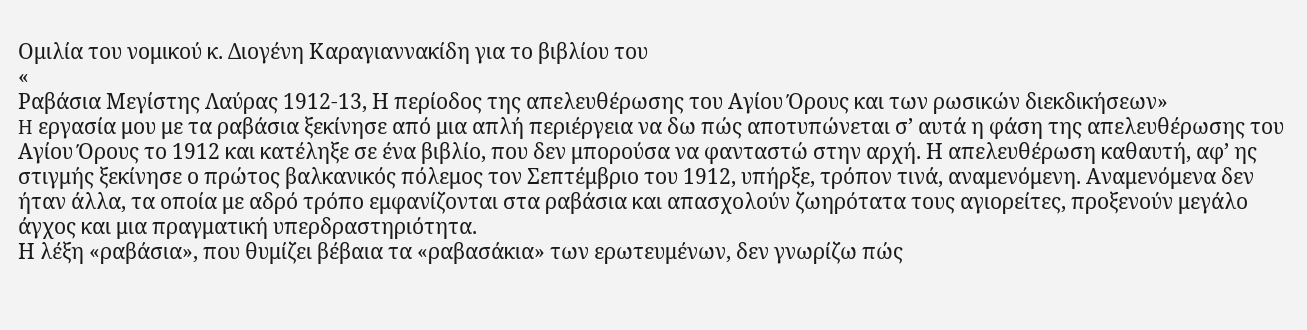Ομιλία του νομικού κ. Διογένη Καραγιαννακίδη για το βιβλίου του
«
Ραβάσια Μεγίστης Λαύρας 1912-13, Η περίοδος της απελευθέρωσης του Αγίου Όρους και των ρωσικών διεκδικήσεων»
H εργασία μου με τα ραβάσια ξεκίνησε από μια απλή περιέργεια να δω πώς αποτυπώνεται σ’ αυτά η φάση της απελευθέρωσης του Αγίου Όρους το 1912 και κατέληξε σε ένα βιβλίο, που δεν μπορούσα να φανταστώ στην αρχή. Η απελευθέρωση καθαυτή, αφ’ ης στιγμής ξεκίνησε ο πρώτος βαλκανικός πόλεμος τον Σεπτέμβριο του 1912, υπήρξε, τρόπον τινά, αναμενόμενη. Αναμενόμενα δεν ήταν άλλα, τα οποία με αδρό τρόπο εμφανίζονται στα ραβάσια και απασχολούν ζωηρότατα τους αγιορείτες, προξενούν μεγάλο άγχος και μια πραγματική υπερδραστηριότητα.
Η λέξη «ραβάσια», που θυμίζει βέβαια τα «ραβασάκια» των ερωτευμένων, δεν γνωρίζω πώς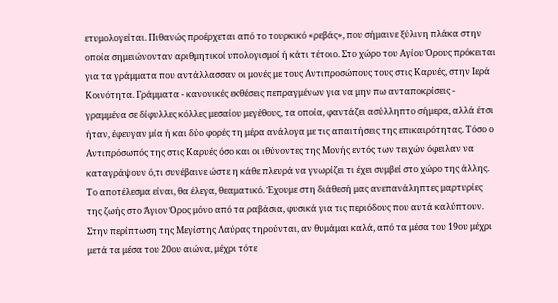ετυμολογείται. Πιθανώς προέρχεται από το τουρκικό «ρεβάς», που σήμαινε ξύλινη πλάκα στην οποία σημειώνονταν αριθμητικοί υπολογισμοί ή κάτι τέτοιο. Στο χώρο του Αγίου Όρους πρόκειται για τα γράμματα που αντάλλασσαν οι μονές με τους Αντιπροσώπους τους στις Καρυές, στην Ιερά Κοινότητα. Γράμματα - κανονικές εκθέσεις πεπραγμένων για να μην πω ανταποκρίσεις - γραμμένα σε δίφυλλες κόλλες μεσαίου μεγέθους, τα οποία, φαντάζει ασύλληπτο σήμερα, αλλά έτσι ήταν, έφευγαν μία ή και δύο φορές τη μέρα ανάλογα με τις απαιτήσεις της επικαιρότητας. Τόσο ο Αντιπρόσωπός της στις Καρυές όσο και οι ιθύνοντες της Μονής εντός των τειχών όφειλαν να καταγράψουν ό,τι συνέβαινε ώστε η κάθε πλευρά να γνωρίζει τι έχει συμβεί στο χώρο της άλλης. Το αποτέλεσμα είναι, θα έλεγα, θεαματικό. Έχουμε στη διάθεσή μας ανεπανάληπτες μαρτυρίες της ζωής στο Άγιον Όρος μόνο από τα ραβάσια, φυσικά για τις περιόδους που αυτά καλύπτουν. Στην περίπτωση της Μεγίστης Λαύρας τηρούνται, αν θυμάμαι καλά, από τα μέσα του 19ου μέχρι μετά τα μέσα του 20ου αιώνα, μέχρι τότε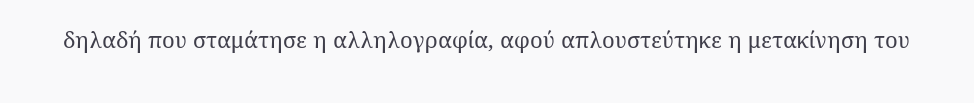δηλαδή που σταμάτησε η αλληλογραφία, αφού απλουστεύτηκε η μετακίνηση του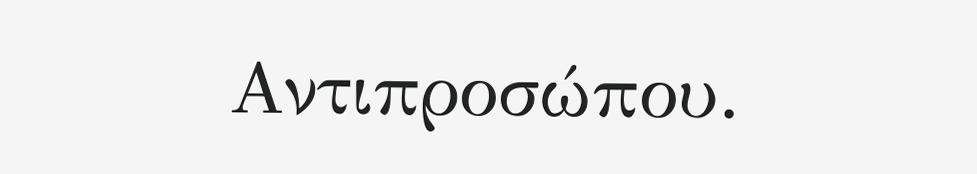Αντιπροσώπου.